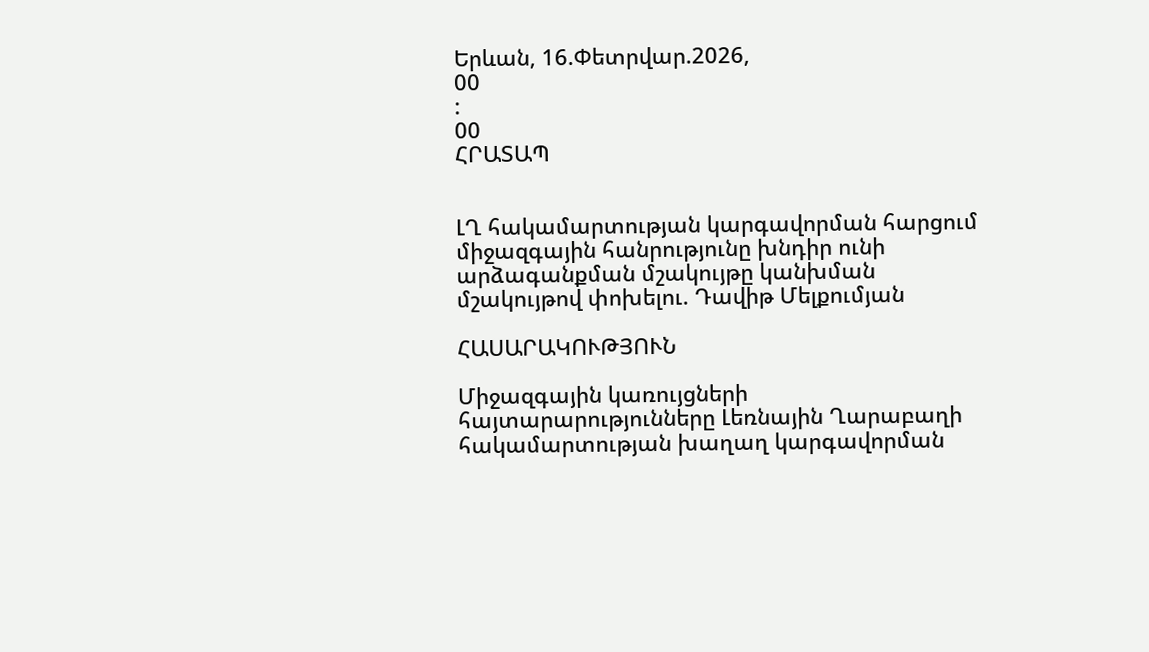Երևան, 16.Փետրվար.2026,
00
:
00
ՀՐԱՏԱՊ


ԼՂ հակամարտության կարգավորման հարցում միջազգային հանրությունը խնդիր ունի արձագանքման մշակույթը կանխման մշակույթով փոխելու. Դավիթ Մելքումյան

ՀԱՍԱՐԱԿՈՒԹՅՈՒՆ

Միջազգային կառույցների հայտարարությունները Լեռնային Ղարաբաղի հակամարտության խաղաղ կարգավորման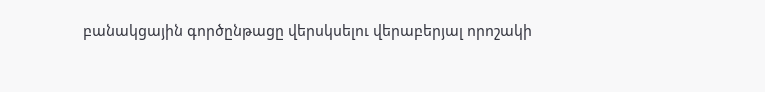բանակցային գործընթացը վերսկսելու վերաբերյալ որոշակի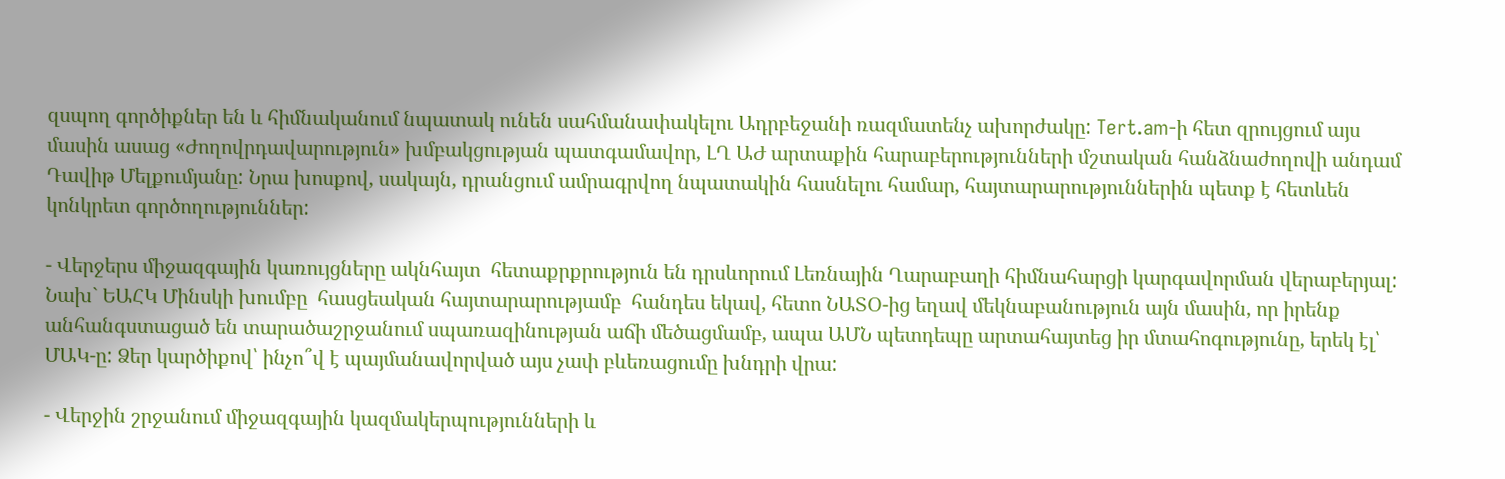զսպող գործիքներ են և հիմնականում նպատակ ունեն սահմանափակելու Ադրբեջանի ռազմատենչ ախորժակը: Tert.am-ի հետ զրույցում այս մասին ասաց «Ժողովրդավարություն» խմբակցության պատգամավոր, ԼՂ ԱԺ արտաքին հարաբերությունների մշտական հանձնաժողովի անդամ Դավիթ Մելքումյանը: Նրա խոսքով, սակայն, դրանցում ամրագրվող նպատակին հասնելու համար, հայտարարություններին պետք է հետևեն կոնկրետ գործողություններ:

- Վերջերս միջազգային կառույցները ակնհայտ  հետաքրքրություն են դրսևորում Լեռնային Ղարաբաղի հիմնահարցի կարգավորման վերաբերյալ: Նախ` ԵԱՀԿ Մինսկի խումբը  հասցեական հայտարարությամբ  հանդես եկավ, հետո ՆԱՏՕ-ից եղավ մեկնաբանություն այն մասին, որ իրենք անհանգստացած են տարածաշրջանում սպառազինության աճի մեծացմամբ, ապա ԱՄՆ պետդեպը արտահայտեց իր մտահոգությունը, երեկ էլ՝ ՄԱԿ-ը: Ձեր կարծիքով՝ ինչո՞վ է պայմանավորված այս չափ բևեռացումը խնդրի վրա:

- Վերջին շրջանում միջազգային կազմակերպությունների և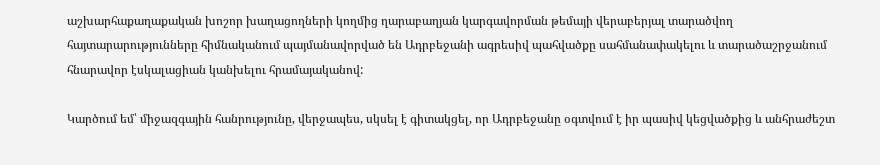աշխարհաքաղաքական խոշոր խաղացողների կողմից ղարաբաղյան կարգավորման թեմայի վերաբերյալ տարածվող հայտարարությունները հիմնականում պայմանավորված են Ադրբեջանի ագրեսիվ պահվածքը սահմանափակելու և տարածաշրջանում հնարավոր էսկալացիան կանխելու հրամայականով:

Կարծում եմ՝ միջազգային հանրությունը, վերջապես, սկսել է գիտակցել, որ Ադրբեջանը օգտվում է իր պասիվ կեցվածքից և անհրաժեշտ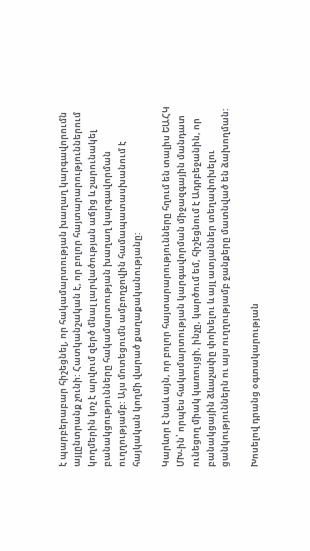է պարբերաբար հիշեցնել, որ հակամարտության խաղաղ կարգավորումն այլընտրանք չունի: Հատկանշական է, որ բոլոր հայտարարություններում կողմերին կոչ է արվում զերծ մնալ լարվածության աճից և շարունակել բանակցությունները հակամարտության խաղաղ կարգավորման ուղղությամբ: Այս մոտեցումն ամբողջովին համապատասխանում է հայկական կողմի վարած քաղաքականությանը:

Կարևոր է նաև այն, որ բոլոր հայտարարությունները հղում են տալիս ԵԱՀԿ ՄԽ-ին՝ որպես հակամարտության կարգավորման միջազգային մանդատ ունեցող միակ կառույցի, ինչը, կարծում եմ, հիշեցնում է Ադրբեջանին, որ բանակցային ձևաչափը փոխելու և այլ ատյաններ տեղափոխելու ցանկություններն ու այս ուղղությամբ ջանքերը մատնված են ձախողման:

Խոսելով դրանց օգտակարության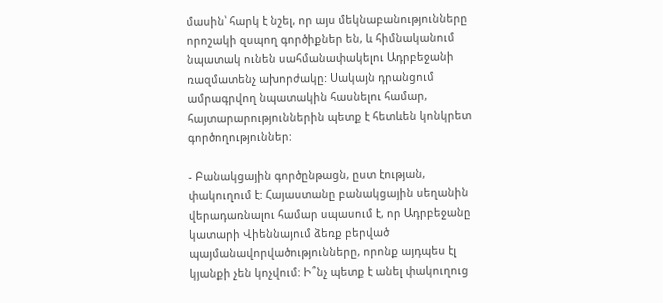մասին՝ հարկ է նշել, որ այս մեկնաբանությունները որոշակի զսպող գործիքներ են, և հիմնականում նպատակ ունեն սահմանափակելու Ադրբեջանի ռազմատենչ ախորժակը: Սակայն դրանցում ամրագրվող նպատակին հասնելու համար, հայտարարություններին պետք է հետևեն կոնկրետ գործողություններ:

- Բանակցային գործընթացն, ըստ էության, փակուղում է: Հայաստանը բանակցային սեղանին վերադառնալու համար սպասում է, որ Ադրբեջանը կատարի Վիեննայում ձեռք բերված պայմանավորվածությունները, որոնք այդպես էլ կյանքի չեն կոչվում: Ի՞նչ պետք է անել փակուղուց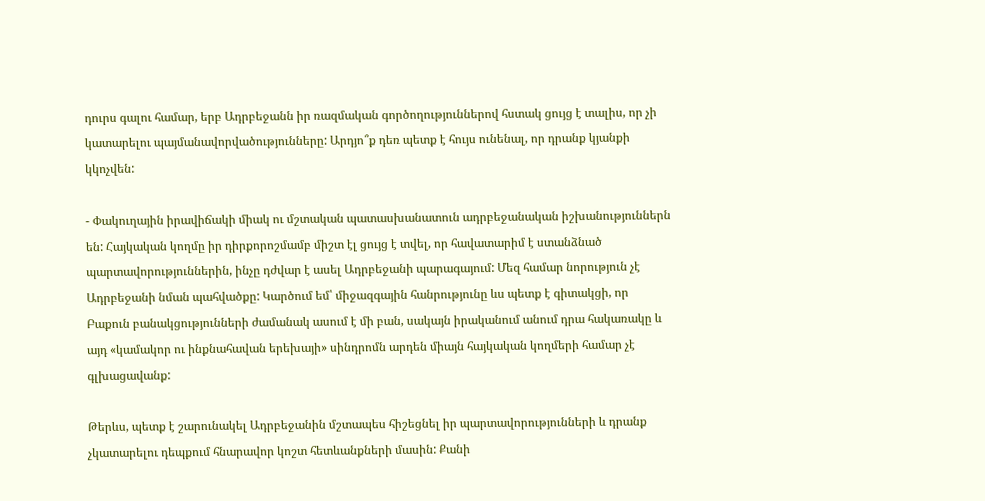դուրս գալու համար, երբ Ադրբեջանն իր ռազմական գործողություններով հստակ ցույց է տալիս, որ չի կատարելու պայմանավորվածությունները: Արդյո՞ք դեռ պետք է հույս ունենալ, որ դրանք կյանքի կկոչվեն:

- Փակուղային իրավիճակի միակ ու մշտական պատասխանատուն ադրբեջանական իշխանություններն են: Հայկական կողմը իր դիրքորոշմամբ միշտ էլ ցույց է տվել, որ հավատարիմ է ստանձնած պարտավորություններին, ինչը դժվար է ասել Ադրբեջանի պարագայում: Մեզ համար նորություն չէ Ադրբեջանի նման պահվածքը: Կարծում եմ՝ միջազգային հանրությունը ևս պետք է գիտակցի, որ Բաքուն բանակցությունների ժամանակ ասում է մի բան, սակայն իրականում անում դրա հակառակը և այդ «կամակոր ու ինքնահավան երեխայի» սինդրոմն արդեն միայն հայկական կողմերի համար չէ գլխացավանք:

Թերևս, պետք է շարունակել Ադրբեջանին մշտապես հիշեցնել իր պարտավորությունների և դրանք չկատարելու դեպքում հնարավոր կոշտ հետևանքների մասին: Քանի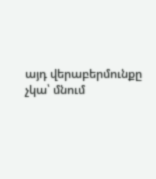այդ վերաբերմունքը չկա՝ մնում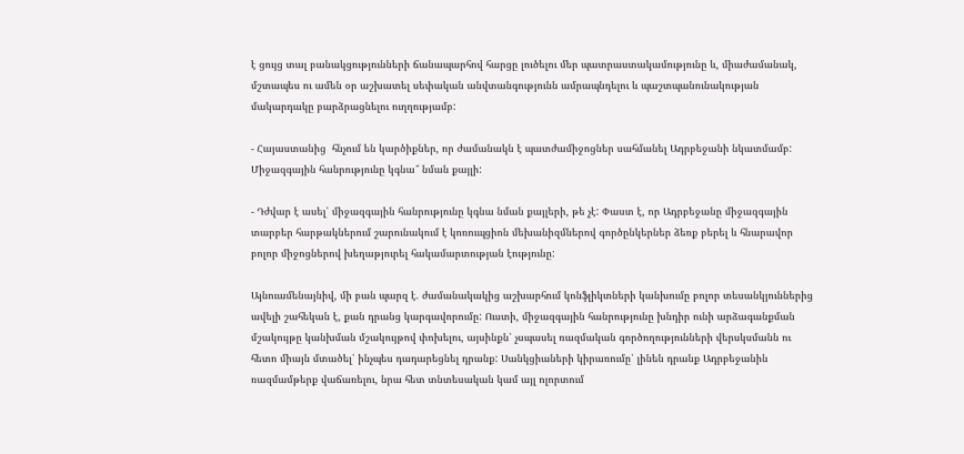է ցույց տալ բանակցությունների ճանապարհով հարցը լուծելու մեր պատրաստակամությունը և, միաժամանակ, մշտապես ու ամեն օր աշխատել սեփական անվտանգությունն ամրապնդելու և պաշտպանունակության մակարդակը բարձրացնելու ուղղությամբ:

- Հայաստանից  հնչում են կարծիքներ, որ ժամանակն է պատժամիջոցներ սահմանել Ադրբեջանի նկատմամբ: Միջազգային հանրությունը կգնա՞ նման քայլի:

- Դժվար է ասել՝ միջազգային հանրությունը կգնա նման քայլերի, թե չէ: Փաստ է, որ Ադրբեջանը միջազգային տարբեր հարթակներում շարունակում է կոռուպցիոն մեխանիզմներով գործընկերներ ձեռք բերել և հնարավոր բոլոր միջոցներով խեղաթյուրել հակամարտության էությունը:

Այնուամենայնիվ, մի բան պարզ է. ժամանակակից աշխարհում կոնֆլիկտների կանխումը բոլոր տեսանկյուններից ավելի շահեկան է, քան դրանց կարգավորումը: Ուստի, միջազգային հանրությունը խնդիր ունի արձագանքման մշակույթը կանխման մշակույթով փոխելու, այսինքն՝ չսպասել ռազմական գործողությունների վերսկսմանն ու հետո միայն մտածել՝ ինչպես դադարեցնել դրանք: Սանկցիաների կիրառումը՝ լինեն դրանք Ադրբեջանին ռազմամթերք վաճառելու, նրա հետ տնտեսական կամ այլ ոլորտում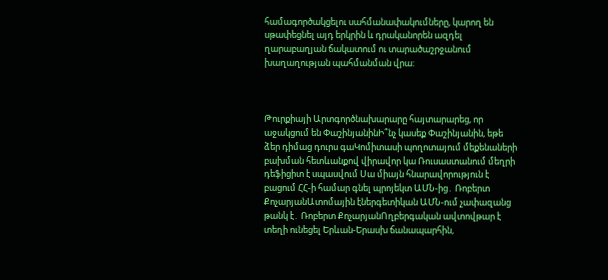համագործակցելու սահմանափակումները, կարող են սթափեցնել այդ երկրին և դրականորեն ազդել ղարաբաղյան ճակատում ու տարածաշրջանում խաղաղության պահմանման վրա:



Թուրքիայի Արտգործնախարարը հայտարարեց, որ աջակցում են ՓաշինյանինԻ՞նչ կասեք Փաշինյանին, եթե ձեր դիմաց դուրս գաԿոմիտասի պողոտայում մեքենաների բախման հետևանքով վիրավոր կա Ռուսաստանում մեղրի դեֆիցիտ է սպասվում Սա միայն հնարավորություն է բացում ՀՀ-ի համար գնել պրոյեկտ ԱՄՆ-ից․ Ռոբերտ ՔոչարյանԱտոմային էներգետիկան ԱՄՆ-ում չափազանց թանկ է․ Ռոբերտ ՔոչարյանՈղբերգական ավտովթար է տեղի ունեցել Երևան-Երասխ ճանապարհին,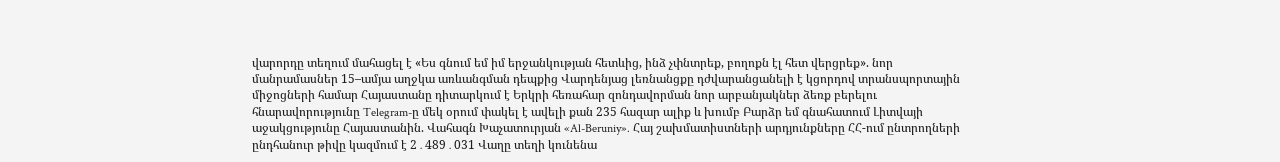վարորդը տեղում մահացել է «Ես գնում եմ իմ երջանկության հետևից, ինձ չփնտրեք, բողոքն էլ հետ վերցրեք». նոր մանրամասներ 15–ամյա աղջկա առևանգման դեպքից Վարդենյաց լեռնանցքը դժվարանցանելի է կցորդով տրանսպորտային միջոցների համար Հայաստանը դիտարկում է Երկրի հեռահար զոնդավորման նոր արբանյակներ ձեռք բերելու հնարավորությունը Telegram-ը մեկ օրում փակել է ավելի քան 235 հազար ալիք և խումբ Բարձր եմ գնահատում Լիտվայի աջակցությունը Հայաստանին. Վահագն Խաչատուրյան «Al-Beruniy». Հայ շախմատիստների արդյունքները ՀՀ-ում ընտրողների ընդհանուր թիվը կազմում է 2․489․031 Վաղը տեղի կունենա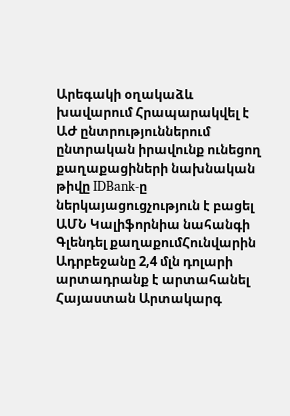Արեգակի օղակաձև խավարում Հրապարակվել է ԱԺ ընտրություններում ընտրական իրավունք ունեցող քաղաքացիների նախնական թիվը IDBank-ը ներկայացուցչություն է բացել ԱՄՆ Կալիֆորնիա նահանգի Գլենդել քաղաքումՀունվարին Ադրբեջանը 2,4 մլն դոլարի արտադրանք է արտահանել Հայաստան Արտակարգ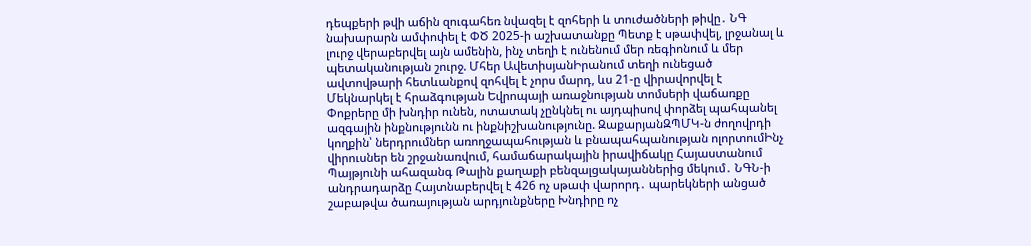դեպքերի թվի աճին զուգահեռ նվազել է զոհերի և տուժածների թիվը․ ՆԳ նախարարն ամփոփել է ՓԾ 2025-ի աշխատանքը Պետք է սթափվել, լրջանալ և լուրջ վերաբերվել այն ամենին, ինչ տեղի է ունենում մեր ռեգիոնում և մեր պետականության շուրջ. Մհեր ԱվետիսյանԻրանում տեղի ունեցած ավտովթարի հետևանքով զոհվել է չորս մարդ, ևս 21-ը վիրավորվել է Մեկնարկել է հրաձգության Եվրոպայի առաջնության տոմսերի վաճառքը Փոքրերը մի խնդիր ունեն, ոտատակ չընկնել ու այդպիսով փորձել պահպանել ազգային ինքնությունն ու ինքնիշխանությունը. ԶաքարյանԶՊՄԿ-ն ժողովրդի կողքին՝ ներդրումներ առողջապահության և բնապահպանության ոլորտումԻնչ վիրուսներ են շրջանառվում, համաճարակային իրավիճակը Հայաստանում Պայթյունի ահազանգ Թալին քաղաքի բենզալցակայաններից մեկում․ ՆԳՆ-ի անդրադարձը Հայտնաբերվել է 426 ոչ սթափ վարորդ․ պարեկների անցած շաբաթվա ծառայության արդյունքները Խնդիրը ոչ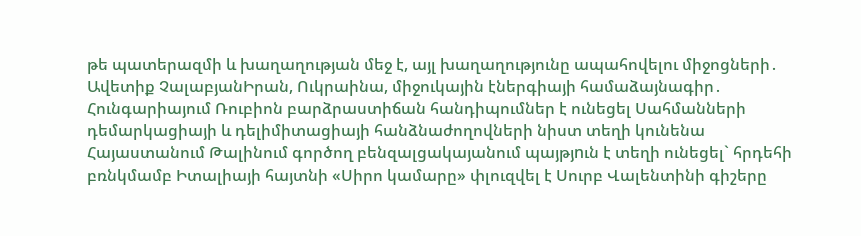թե պատերազմի և խաղաղության մեջ է, այլ խաղաղությունը ապահովելու միջոցների․ Ավետիք ՉալաբյանԻրան, Ուկրաինա, միջուկային էներգիայի համաձայնագիր․ Հունգարիայում Ռուբիոն բարձրաստիճան հանդիպումներ է ունեցել Սահմանների դեմարկացիայի և դելիմիտացիայի հանձնաժողովների նիստ տեղի կունենա Հայաստանում Թալինում գործող բենզալցակայանում պայթյnւն է տեղի ունեցել` հրդեհի բռնկմամբ Իտալիայի հայտնի «Սիրո կամարը» փլուզվել է Սուրբ Վալենտինի գիշերը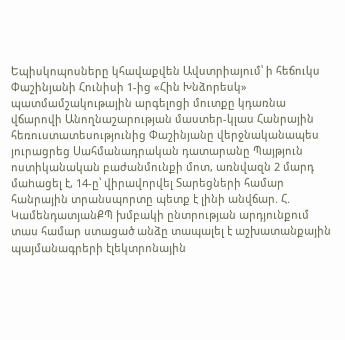Եպիսկոպոսները կհավաքվեն Ավստրիայում՝ ի հեճուկս Փաշինյանի Հունիսի 1-ից «Հին Խնձորեսկ» պատմամշակութային արգելոցի մուտքը կդառնա վճարովի Անողնաշարության մաստեր-կլաս Հանրային հեռուստատեսությունից Փաշինյանը վերջնականապես յուրացրեց Սահմանադրական դատարանը Պայթյուն ոստիկանական բաժանմունքի մոտ, առնվազն 2 մարդ մաhացել է, 14-ը՝ վիրավnրվել Տարեցների համար հանրային տրանսպորտը պետք է լինի անվճար. Հ. ԿամենդատյանՔՊ խմբակի ընտրության արդյունքում տաս համար ստացած անձը տապալել է աշխատանքային պայմանագրերի էլեկտրոնային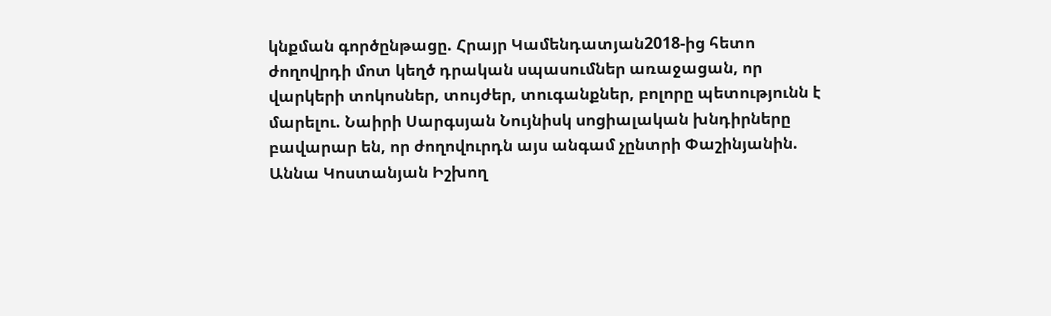կնքման գործընթացը. Հրայր Կամենդատյան2018-ից հետո ժողովրդի մոտ կեղծ դրական սպասումներ առաջացան, որ վարկերի տոկոսներ, տույժեր, տուգանքներ, բոլորը պետությունն է մարելու. Նաիրի Սարգսյան Նույնիսկ սոցիալական խնդիրները բավարար են, որ ժողովուրդն այս անգամ չընտրի Փաշինյանին. Աննա Կոստանյան Իշխող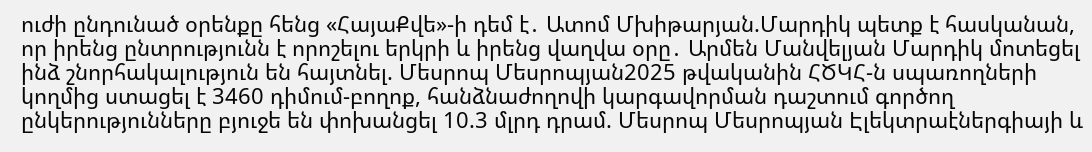ուժի ընդունած օրենքը հենց «ՀայաՔվե»-ի դեմ է․ Ատոմ Մխիթարյան.Մարդիկ պետք է հասկանան, որ իրենց ընտրությունն է որոշելու երկրի և իրենց վաղվա օրը․ Արմեն Մանվելյան Մարդիկ մոտեցել ինձ շնորհակալություն են հայտնել. Մեսրոպ Մեսրոպյան2025 թվականին ՀԾԿՀ-ն սպառողների կողմից ստացել է 3460 դիմում-բողոք, հանձնաժողովի կարգավորման դաշտում գործող ընկերությունները բյուջե են փոխանցել 10.3 մլրդ դրամ. Մեսրոպ Մեսրոպյան Էլեկտրաէներգիայի և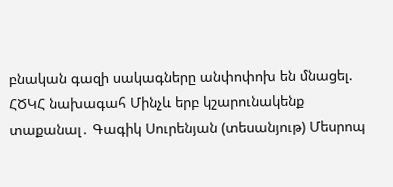բնական գազի սակագները անփոփոխ են մնացել. ՀԾԿՀ նախագահ Մինչև երբ կշարունակենք տաքանալ․ Գագիկ Սուրենյան (տեսանյութ) Մեսրոպ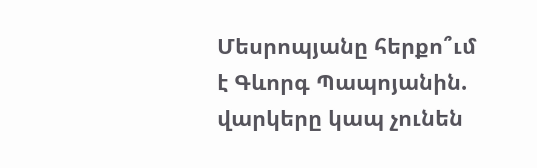Մեսրոպյանը հերքո՞ւմ է Գևորգ Պապոյանին. վարկերը կապ չունեն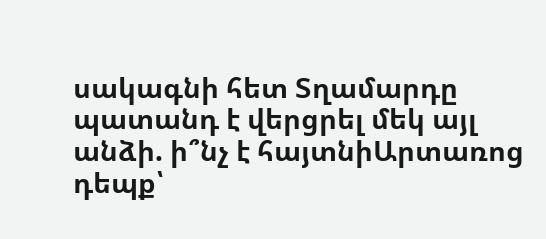սակագնի հետ Տղամարդը պատանդ է վերցրել մեկ այլ անձի. ի՞նչ է հայտնիԱրտառոց դեպք՝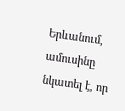Երևանում, ամուսինը նկատել է, որ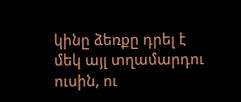կինը ձեռքը դրել է մեկ այլ տղամարդու ուսին, ու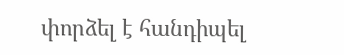փորձել է հանդիպել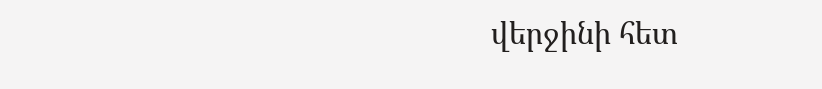վերջինի հետ